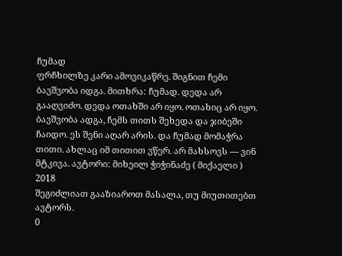ჩუმად
ფრჩხილზე კარი ამოვიკაწრე. შიგნით ჩემი ბავშვობა იდგა. მითხრა: ჩუმად. დედა არ გააღვიძო. დედა ოთახში არ იყო. ოთახიც არ იყო. ბავშვობა ადგა, ჩემს თითს შეხედა და ჯიბეში ჩაიდო. ეს შენი აღარ არის. და ჩუმად მომაჭრა თითი. ახლაც იმ თითით ვწერ. არ მახსოვს — ვინ მტკივა. ავტორი: მიხეილ ჭიჭინაძე ( მიქაელი ) 2018
შეგიძლიათ გააზიაროთ მასალა, თუ მიუთითებთ ავტორს.
0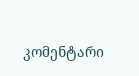კომენტარი